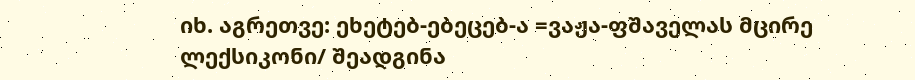იხ. აგრეთვე: ეხეტებ-ებეცებ-ა =ვაჟა-ფშაველას მცირე ლექსიკონი/ შეადგინა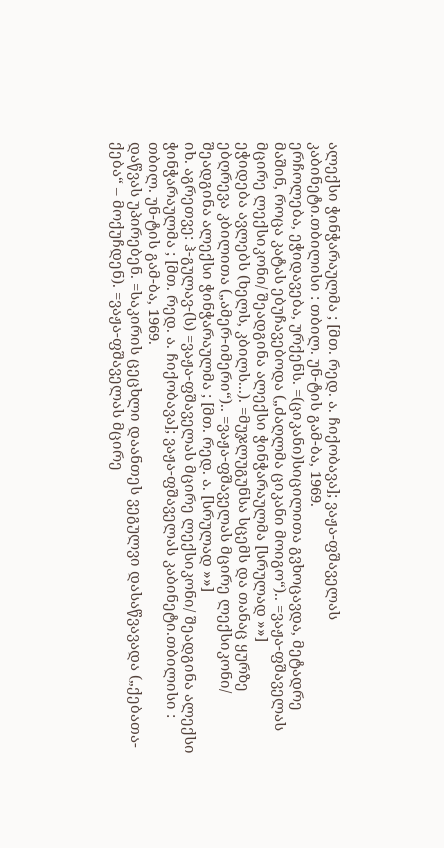ალექსი ჭინჭარაულმა ; [მთ. რედ. ა. ჩიქობავა]; ვაჟა-ფშაველას კაბინეტი.თბილისი : თბილ. უნ-ტის გამ-ბა, 1969.
ერჩოლება, ეჭიდავება, ურქენს. =(ციკანი)სიცილითა გვხოცავდა, მეტადრე მაშინ, როცა კატას ებუჩავებოდა („ძაღლმა ციკანი მოიგო“).. =ვაჟა-ფშაველას მცირე ლექსიკონი/ შეადგინა ალექსი ჭინჭარაულმა [სრულად »»]
ეჭიდება ავლებს (ხელს, კბილს...). =მუჯლუგუნსა სცემს და თანაც ყურზე ებღრევა კბილითა („ამერ-იმერი“).. =ვაჟა-ფშაველას მცირე ლექსიკონი/ შეადგინა ალექსი ჭინჭარაულმა ; [მთ. რედ. ა. [სრულად »»]
იხ. აგრეთვე: ჰ-გულავ-(ს) =ვაჟა-ფშაველას მცირე ლექსიკონი/ შეადგინა ალექსი ჭინჭარაულმა ; [მთ. რედ. ა. ჩიქობავა]; ვაჟა-ფშაველას კაბინეტი.თბილისი : თბილ. უნ-ტის გამ-ბა, 1969.
დაწვას უპირებენ. =საკირის ცეცხლი დაანთეს ვეგულვი დასაწვავადა („ქებათა-ქება“ – მოქუჩდენ). =ვაჟა-ფშაველას მცირე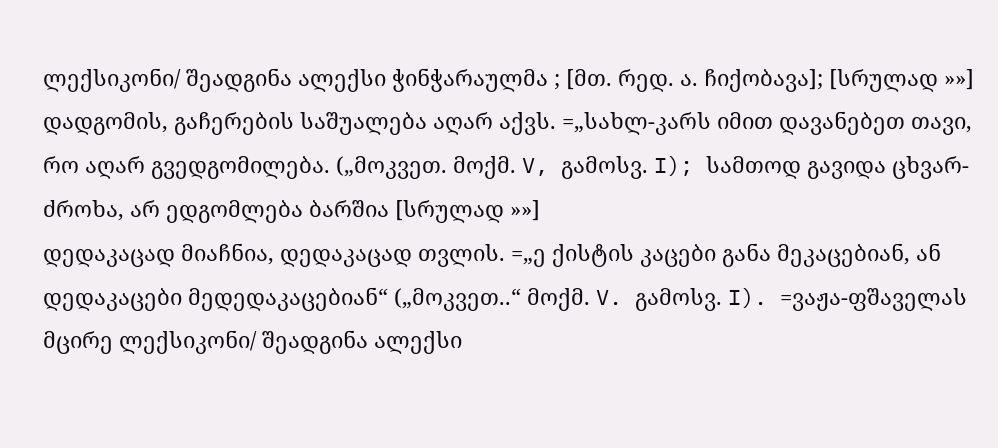ლექსიკონი/ შეადგინა ალექსი ჭინჭარაულმა ; [მთ. რედ. ა. ჩიქობავა]; [სრულად »»]
დადგომის, გაჩერების საშუალება აღარ აქვს. =„სახლ-კარს იმით დავანებეთ თავი, რო აღარ გვედგომილება. („მოკვეთ. მოქმ. V, გამოსვ. I); სამთოდ გავიდა ცხვარ-ძროხა, არ ედგომლება ბარშია [სრულად »»]
დედაკაცად მიაჩნია, დედაკაცად თვლის. =„ე ქისტის კაცები განა მეკაცებიან, ან დედაკაცები მედედაკაცებიან“ („მოკვეთ..“ მოქმ. V. გამოსვ. I). =ვაჟა-ფშაველას მცირე ლექსიკონი/ შეადგინა ალექსი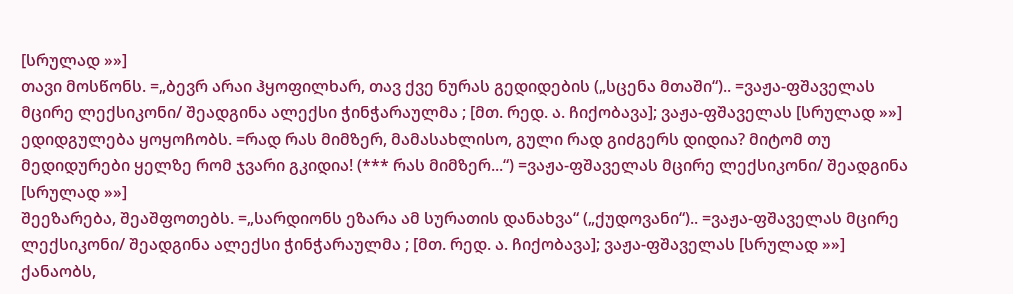[სრულად »»]
თავი მოსწონს. =„ბევრ არაი ჰყოფილხარ, თავ ქვე ნურას გედიდების („სცენა მთაში“).. =ვაჟა-ფშაველას მცირე ლექსიკონი/ შეადგინა ალექსი ჭინჭარაულმა ; [მთ. რედ. ა. ჩიქობავა]; ვაჟა-ფშაველას [სრულად »»]
ედიდგულება ყოყოჩობს. =რად რას მიმზერ, მამასახლისო, გული რად გიძგერს დიდია? მიტომ თუ მედიდურები ყელზე რომ ჯვარი გკიდია! (*** რას მიმზერ...“) =ვაჟა-ფშაველას მცირე ლექსიკონი/ შეადგინა [სრულად »»]
შეეზარება, შეაშფოთებს. =„სარდიონს ეზარა ამ სურათის დანახვა“ („ქუდოვანი“).. =ვაჟა-ფშაველას მცირე ლექსიკონი/ შეადგინა ალექსი ჭინჭარაულმა ; [მთ. რედ. ა. ჩიქობავა]; ვაჟა-ფშაველას [სრულად »»]
ქანაობს,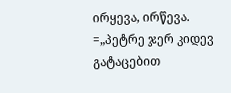ირყევა, ირწევა. =„პეტრე ჯერ კიდევ გატაცებით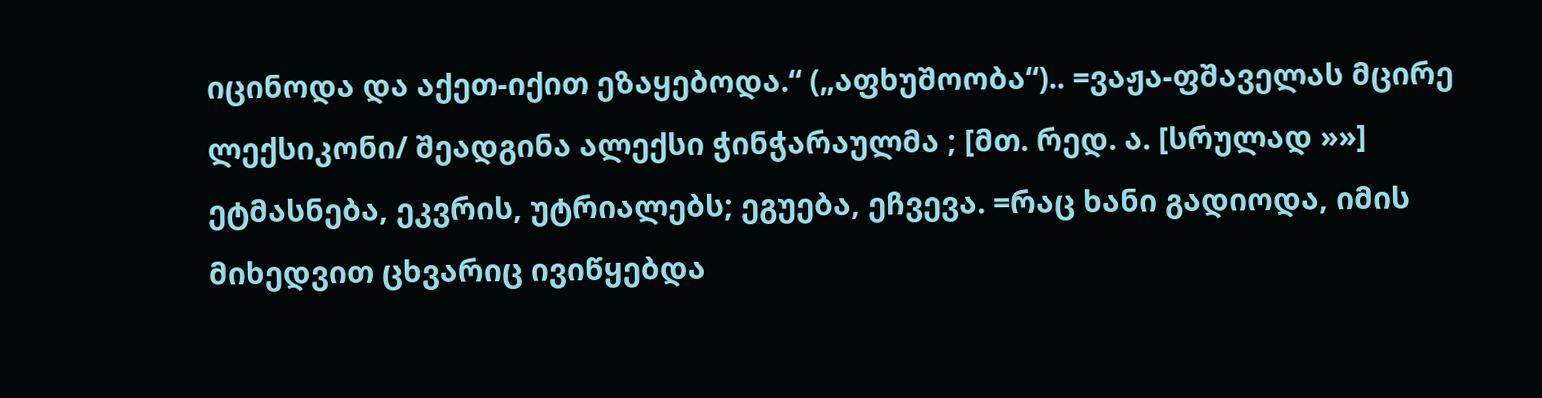იცინოდა და აქეთ-იქით ეზაყებოდა.“ („აფხუშოობა“).. =ვაჟა-ფშაველას მცირე ლექსიკონი/ შეადგინა ალექსი ჭინჭარაულმა ; [მთ. რედ. ა. [სრულად »»]
ეტმასნება, ეკვრის, უტრიალებს; ეგუება, ეჩვევა. =რაც ხანი გადიოდა, იმის მიხედვით ცხვარიც ივიწყებდა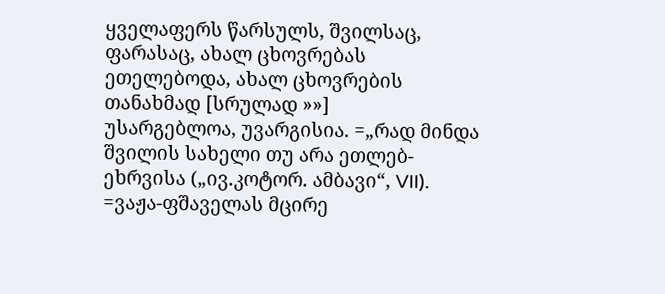ყველაფერს წარსულს, შვილსაც, ფარასაც, ახალ ცხოვრებას ეთელებოდა, ახალ ცხოვრების თანახმად [სრულად »»]
უსარგებლოა, უვარგისია. =„რად მინდა შვილის სახელი თუ არა ეთლებ-ეხრვისა („ივ.კოტორ. ამბავი“, VII). =ვაჟა-ფშაველას მცირე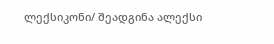ლექსიკონი/ შეადგინა ალექსი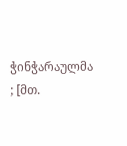ჭინჭარაულმა ; [მთ.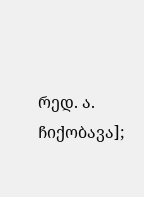რედ. ა. ჩიქობავა];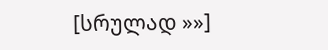[სრულად »»]